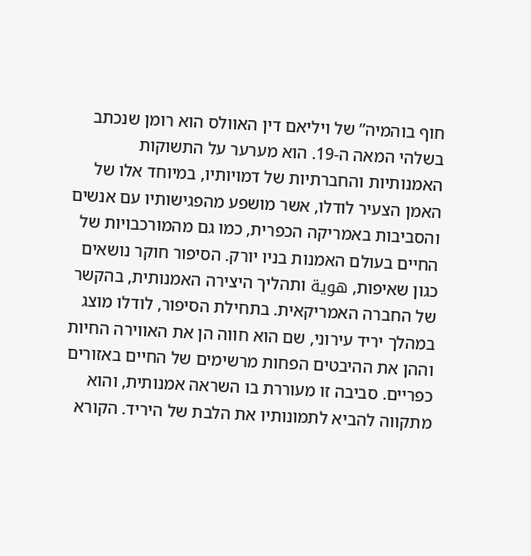חוף בוהמיה” של ויליאם דין האוולס הוא רומן שנכתב בשלהי המאה ה-19. הוא מערער על התשוקות האמנותיות והחברתיות של דמויותיו, במיוחד אלו של האמן הצעיר לודלו, אשר מושפע מהפגישותיו עם אנשים והסביבות באמריקה הכפרית, כמו גם מהמורכבויות של החיים בעולם האמנות בניו יורק. הסיפור חוקר נושאים כגון שאיפות, هوية ותהליך היצירה האמנותית, בהקשר של החברה האמריקאית. בתחילת הסיפור, לודלו מוצג במהלך יריד עירוני, שם הוא חווה הן את האווירה החיות וההן את ההיבטים הפחות מרשימים של החיים באזורים כפריים. סביבה זו מעוררת בו השראה אמנותית, והוא מתקווה להביא לתמונותיו את הלבת של היריד. הקורא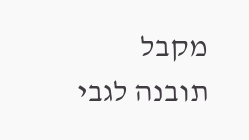מקבל תובנה לגבי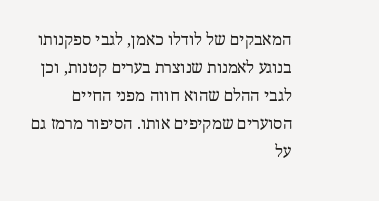המאבקים של לודלו כאמן, לגבי ספקנותו בנוגע לאמנות שנוצרת בערים קטנות, וכן לגבי ההלם שהוא חווה מפני החיים הסוערים שמקיפים אותו. הסיפור מרמז גם על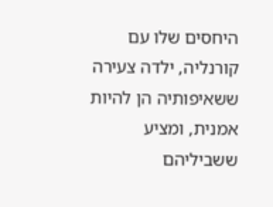היחסים שלו עם קורנליה, ילדה צעירה ששאיפותיה הן להיות אמנית, ומציע ששביליהם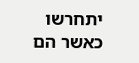יתחרשו כאשר הם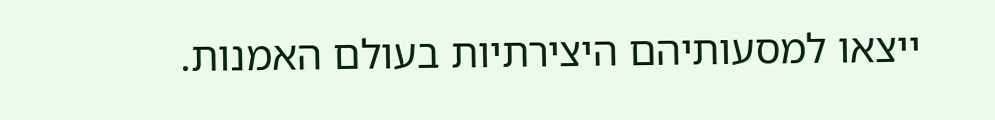ייצאו למסעותיהם היצירתיות בעולם האמנות.